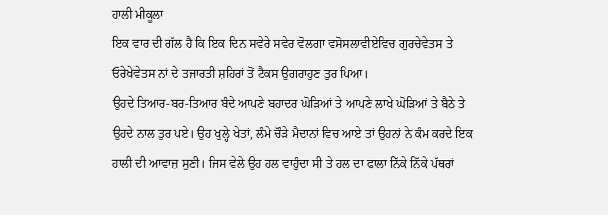ਹਾਲੀ ਮੀਕੂਲਾ
ਇਕ ਵਾਰ ਦੀ ਗੱਲ ਹੈ ਕਿ ਇਕ ਦਿਨ ਸਵੇਰੇ ਸਵੇਰ ਵੋਲਗਾ ਵਸੋਸਲਾਵੀਏਵਿਚ ਗੁਰਚੇਵੇਤਸ ਤੇ ਓਰੇਖੇਵੇਤਸ ਨਾਂ ਦੇ ਤਜਾਰਤੀ ਸ਼ਹਿਰਾਂ ਤੋਂ ਟੈਕਸ ਉਗਰਾਹੁਣ ਤੁਰ ਪਿਆ।
ਉਹਦੇ ਤਿਆਰ-ਬਰ-ਤਿਆਰ ਬੰਦੇ ਆਪਣੇ ਬਹਾਦਰ ਘੋੜਿਆਂ ਤੇ ਆਪਣੇ ਲਾਖੇ ਘੋੜਿਆਂ ਤੇ ਬੈਠੇ ਤੇ ਉਹਦੇ ਨਾਲ ਤੁਰ ਪਏ। ਉਹ ਖੁਲ੍ਹੇ ਖੇਤਾਂ, ਲੰਮੇ ਚੌੜੇ ਮੈਦਾਨਾਂ ਵਿਚ ਆਏ ਤਾਂ ਉਹਨਾਂ ਨੇ ਕੰਮ ਕਰਦੇ ਇਕ ਹਾਲੀ ਦੀ ਆਵਾਜ਼ ਸੁਣੀ। ਜਿਸ ਵੇਲੇ ਉਹ ਹਲ ਵਾਹੁੰਦਾ ਸੀ ਤੇ ਹਲ ਦਾ ਫਾਲਾ ਨਿੱਕੇ ਨਿੱਕੇ ਪੱਥਰਾਂ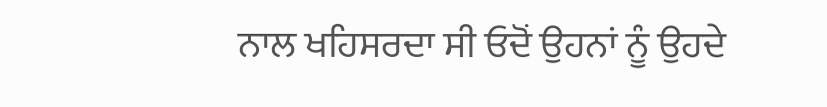ਨਾਲ ਖਹਿਸਰਦਾ ਸੀ ਓਦੋਂ ਉਹਨਾਂ ਨੂੰ ਉਹਦੇ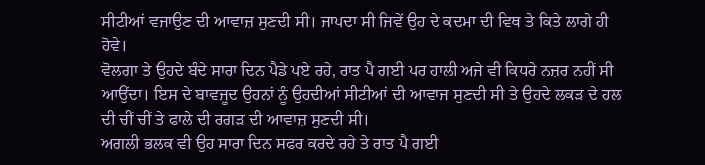ਸੀਟੀਆਂ ਵਜਾਉਣ ਦੀ ਆਵਾਜ਼ ਸੁਣਦੀ ਸੀ। ਜਾਪਦਾ ਸੀ ਜਿਵੇਂ ਉਹ ਦੇ ਕਦਮਾ ਦੀ ਵਿਥ ਤੇ ਕਿਤੇ ਲਾਗੇ ਹੀ ਹੋਵੇ।
ਵੋਲਗਾ ਤੇ ਉਹਦੇ ਬੰਦੇ ਸਾਰਾ ਦਿਨ ਪੈਡੇ ਪਏ ਰਹੇ, ਰਾਤ ਪੈ ਗਈ ਪਰ ਹਾਲੀ ਅਜੇ ਵੀ ਕਿਧਰੇ ਨਜ਼ਰ ਨਹੀਂ ਸੀ ਆਉਂਦਾ। ਇਸ ਦੇ ਬਾਵਜੂਦ ਉਹਨਾਂ ਨੂੰ ਉਹਦੀਆਂ ਸੀਟੀਆਂ ਦੀ ਆਵਾਜ ਸੁਣਦੀ ਸੀ ਤੇ ਉਹਦੇ ਲਕੜ ਦੇ ਹਲ ਦੀ ਚੀਂ ਚੀਂ ਤੇ ਫਾਲੇ ਦੀ ਰਗੜ ਦੀ ਆਵਾਜ਼ ਸੁਣਦੀ ਸੀ।
ਅਗਲੀ ਭਲਕ ਵੀ ਉਹ ਸਾਰਾ ਦਿਨ ਸਫਰ ਕਰਦੇ ਰਹੇ ਤੇ ਰਾਤ ਪੈ ਗਈ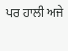ਪਰ ਹਾਲੀ ਅਜੇ